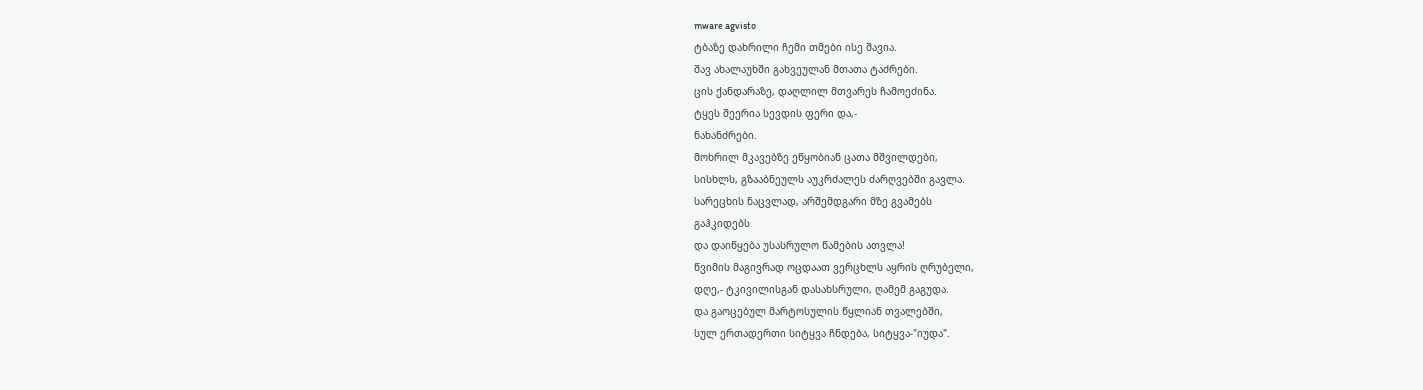mware agvisto
ტბაზე დახრილი ჩემი თმები ისე შავია.
შავ ახალაუხში გახვეულან მთათა ტაძრები.
ცის ქანდარაზე, დაღლილ მთვარეს ჩამოეძინა.
ტყეს შეერია სევდის ფერი და,-
ნახანძრები.
მოხრილ მკავებზე ეწყობიან ცათა მშვილდები,
სისხლს, გზააბნეულს აუკრძალეს ძარღვებში გავლა.
სარეცხის ნაცვლად, არშემდგარი მზე გვამებს
გაჰკიდებს
და დაიწყება უსასრულო წამების ათვლა!
წვიმის მაგივრად ოცდაათ ვერცხლს აყრის ღრუბელი,
დღე,- ტკივილისგან დასახსრული, ღამემ გაგუდა.
და გაოცებულ მარტოსულის წყლიან თვალებში,
სულ ერთადერთი სიტყვა ჩნდება, სიტყვა-"იუდა".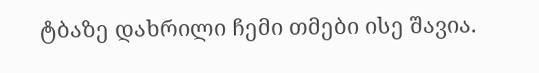ტბაზე დახრილი ჩემი თმები ისე შავია.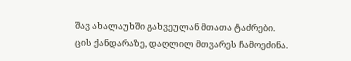შავ ახალაუხში გახვეულან მთათა ტაძრები.
ცის ქანდარაზე, დაღლილ მთვარეს ჩამოეძინა.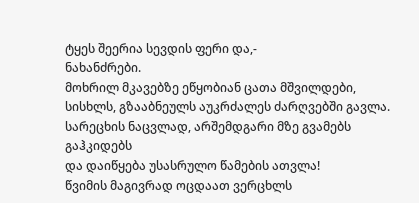ტყეს შეერია სევდის ფერი და,-
ნახანძრები.
მოხრილ მკავებზე ეწყობიან ცათა მშვილდები,
სისხლს, გზააბნეულს აუკრძალეს ძარღვებში გავლა.
სარეცხის ნაცვლად, არშემდგარი მზე გვამებს
გაჰკიდებს
და დაიწყება უსასრულო წამების ათვლა!
წვიმის მაგივრად ოცდაათ ვერცხლს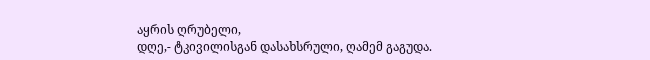აყრის ღრუბელი,
დღე,- ტკივილისგან დასახსრული, ღამემ გაგუდა.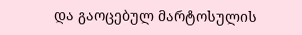და გაოცებულ მარტოსულის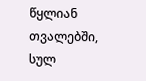წყლიან თვალებში,
სულ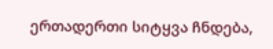ერთადერთი სიტყვა ჩნდება,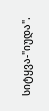სიტყვა-"იუდა".